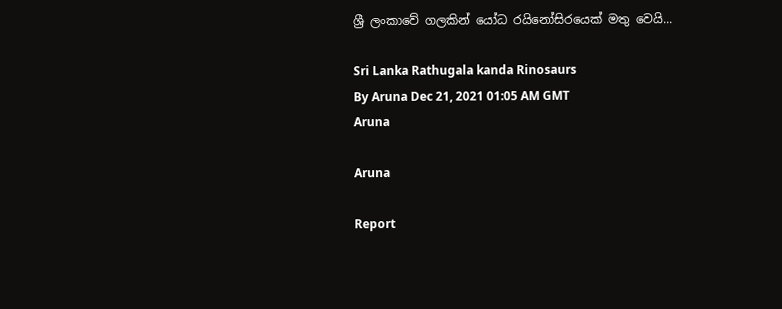ශ්‍රී ලංකාවේ ගලකින් යෝධ රයිනෝසිරයෙක් මතු වෙයි...

Sri Lanka Rathugala kanda Rinosaurs
By Aruna Dec 21, 2021 01:05 AM GMT
Aruna

Aruna

Report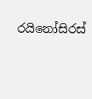රයිනෝසිරස්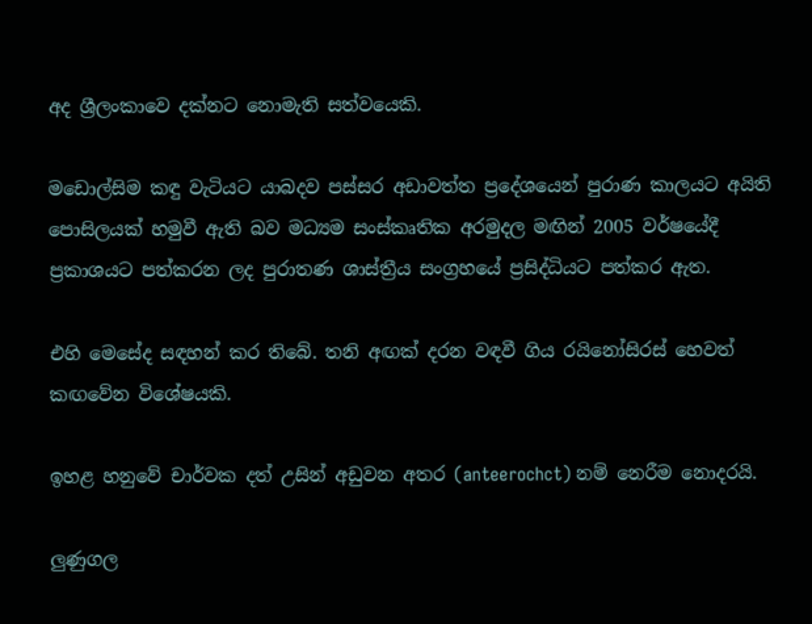අද ශ්‍රීලංකාවෙ දක්නට නොමැති සත්වයෙකි.

මඩොල්සිම කඳු වැටියට යාබදව පස්සර අඩාවත්ත ප්‍රදේශයෙන් පුරාණ කාලයට අයිති පොසිලයක් හමුවී ඇති බව මධ්‍යම සංස්කෘතික අරමුදල මඟින් 2005 වර්ෂයේදී ප්‍රකාශයට පත්කරන ලද පුරාතණ ශාස්ත්‍රීය සංග්‍රහයේ ප්‍රසිද්ධියට පත්කර ඇත.

එහි මෙසේද සඳහන් කර තිබේ. තනි අඟක් දරන වඳවී ගිය රයිනෝසිරස් හෙවත් කඟවේන විශේෂයකි.

ඉහළ හනුවේ චාර්වක දත් උසින් අඩුවන අතර (anteerochct) නම් නෙරීම නොදරයි.

ලුණුගල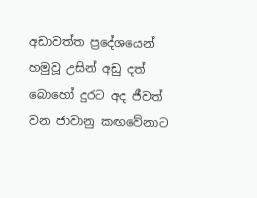අඩාවත්ත ප්‍රදේශයෙන් හමුවූ උසින් අඩු දත් බොහෝ දුරට අද ජීවත් වන ජාවානු කඟවේනාට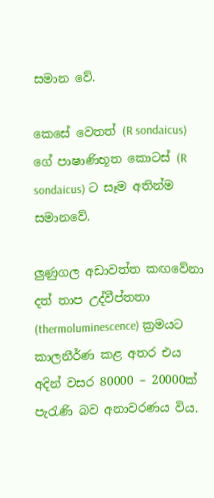සමාන වේ.

කෙසේ වෙතත් (R sondaicus) ගේ පාෂාණිභූත කොටස් (R sondaicus) ට සෑම අතින්ම සමානවේ.

ලුණුගල අඩාවත්ත කඟවේනා දත් තාප උද්වීප්තතා (thermoluminescence) ක්‍රමයට කාලනීර්ණ කළ අතර එය අදින් වසර 80000 – 20000ක් පැරැණි බව අනාවරණය විය.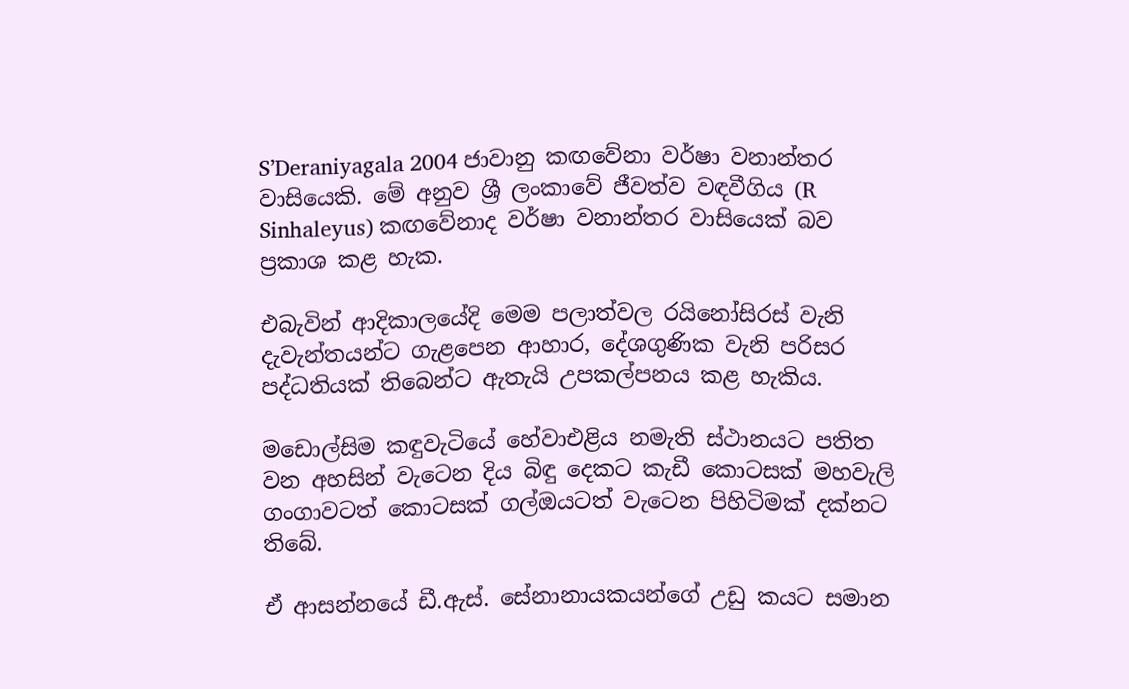S’Deraniyagala 2004 ජාවානු කඟවේනා වර්ෂා වනාන්තර වාසියෙකි. මේ අනුව ශ්‍රී ලංකාවේ ජීවත්ව වඳවීගිය (R Sinhaleyus) කඟවේනාද වර්ෂා වනාන්තර වාසියෙක් බව ප්‍රකාශ කළ හැක.

එබැවින් ආදිකාලයේදි මෙම පලාත්වල රයිනෝසිරස් වැනි දැවැන්තයන්ට ගැළපෙන ආහාර, දේශගුණික වැනි පරිසර පද්ධතියක් තිබෙන්ට ඇතැයි උපකල්පනය කළ හැකිය.

මඩොල්සිම කඳුවැටියේ හේවාඑළිය නමැති ස්ථානයට පතිත වන අහසින් වැටෙන දිය බිඳු දෙකට කැඩී කොටසක් මහවැලි ගංගාවටත් කොටසක් ගල්ඔයටත් වැටෙන පිහිටිමක් දක්නට තිබේ.

ඒ ආසන්නයේ ඩී.ඇස්. සේනානායකයන්ගේ උඩු කයට සමාන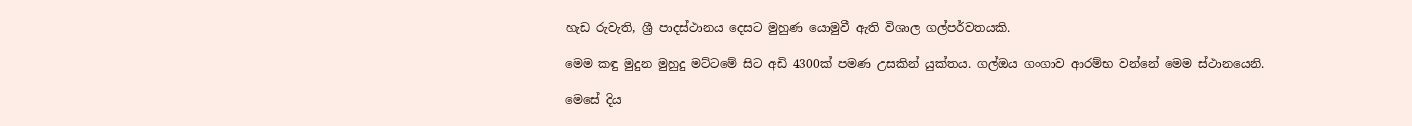හැඩ රුවැති, ශ්‍රී පාදස්ථානය දෙසට මුහුණ යොමුවී ඇති විශාල ගල්පර්වතයකි.

මෙම කඳු මුදුන මුහුදු මට්ටමේ සිට අඩි 4300ක් පමණ උසකින් යුක්තය. ගල්ඔය ගංගාව ආරම්භ වන්නේ මෙම ස්ථානයෙනි.

මෙසේ දිය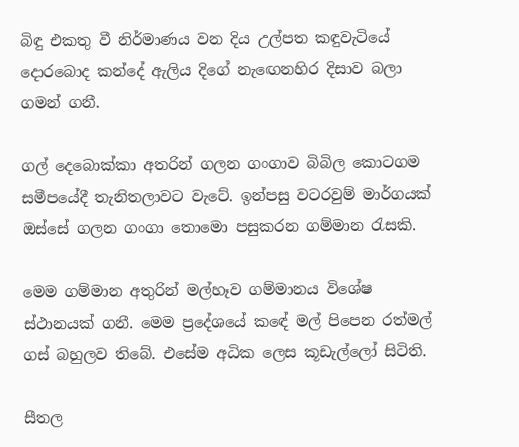බිඳු එකතු වී නිර්මාණය වන දිය උල්පත කඳුවැටියේ දොරබොද කන්දේ ඇලිය දිගේ නැඟෙනහිර දිසාව බලා ගමන් ගනී.

ගල් දෙබොක්කා අතරින් ගලන ගංගාව බිබිල කොටගම සමීපයේදී තැනිතලාවට වැටේ. ඉන්පසු වටරවුම් මාර්ගයක් ඔස්සේ ගලන ගංගා තොමො පසුකරන ගම්මාන රැසකි.

මෙම ගම්මාන අතුරින් මල්හෑව ගම්මානය විශේෂ ස්ථානයක් ගනී. මෙම ප්‍රදේශයේ කඳේ මල් පිපෙන රත්මල් ගස් බහුලව තිබේ. එසේම අධික ලෙස කූඩැල්ලෝ සිටිති.

සීතල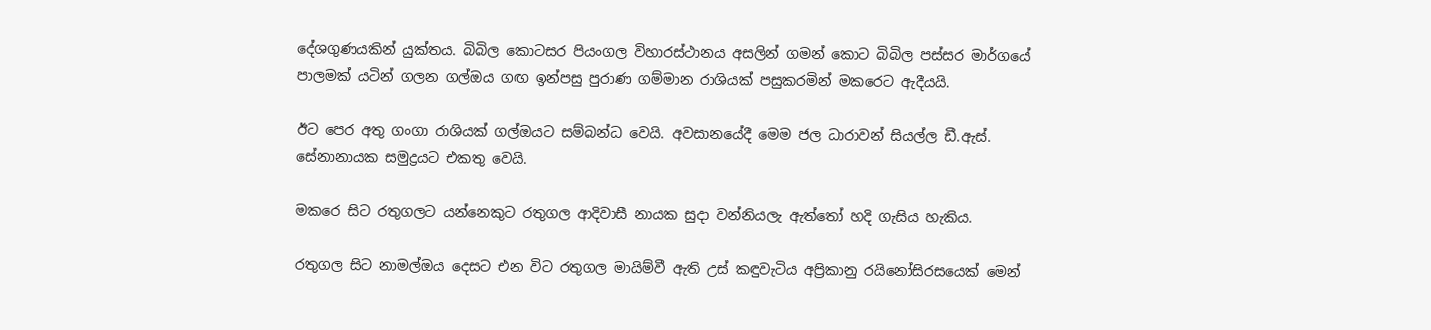දේශගුණයකින් යුක්තය. බිබිල කොටසර පියංගල විහාරස්ථානය අසලින් ගමන් කොට බිබිල පස්සර මාර්ගයේ පාලමක් යටින් ගලන ගල්ඔය ගඟ ඉන්පසු පුරාණ ගම්මාන රාශියක් පසුකරමින් මකරෙට ඇදීයයි.

ඊට පෙර අතු ගංගා රාශියක් ගල්ඔයට සම්බන්ධ වෙයි. අවසානයේදී මෙම ජල ධාරාවන් සියල්ල ඩී.ඇස්. සේනානායක සමුද්‍රයට එකතු වෙයි.

මකරෙ සිට රතුගලට යන්නෙකුට රතුගල ආදිවාසී නායක සුදා වන්නියලැ ඇත්තෝ හදි ගැසිය හැකිය.

රතුගල සිට නාමල්ඔය දෙසට එන විට රතුගල මායිම්වී ඇති උස් කඳුවැටිය අප්‍රිකානු රයිනෝසිරසයෙක් මෙන්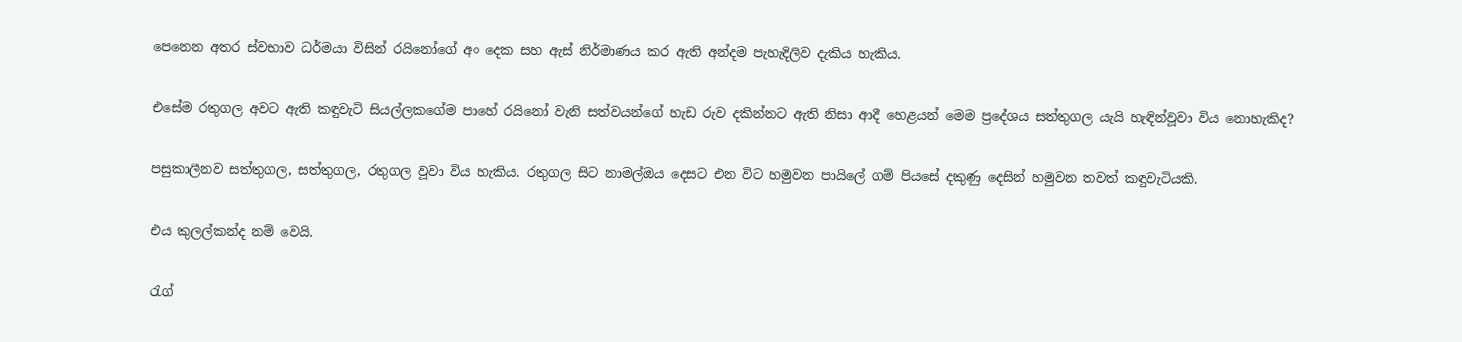පෙනෙන අතර ස්වභාව ධර්මයා විසින් රයිනෝගේ අං දෙක සහ ඇස් නිර්මාණය කර ඇති අන්දම පැහැදිලිව දැකිය හැකිය.

එසේම රතුගල අවට ඇති කඳුවැටි සියල්ලකගේම පාහේ රයිනෝ වැනි සත්වයන්ගේ හැඩ රුව දකින්නට ඇති නිසා ආදී හෙළයන් මෙම ප්‍රදේශය සත්තුගල යැයි හැඳින්වූවා විය නොහැකිද?

පසුකාලීනව සත්තුගල, සත්තුගල, රතුගල වූවා විය හැකිය. රතුගල සිට නාමල්ඔය දෙසට එන විට හමුවන පායිලේ ගම් පියසේ දකුණු දෙසින් හමුවන තවත් කඳුවැටියකි.

එය කුලල්කන්ද නම් වෙයි.

රැග්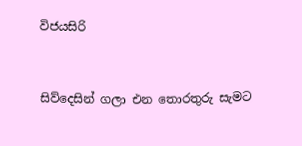විජයසිරි


සිව්දෙසින් ගලා එන තොරතුරු සැමට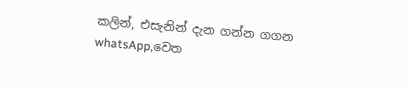කලින්, එසැනින් දැන ගන්න ගගන whatsApp,වෙත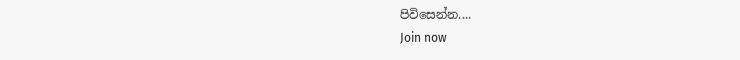පිවිසෙන්න....
Join now